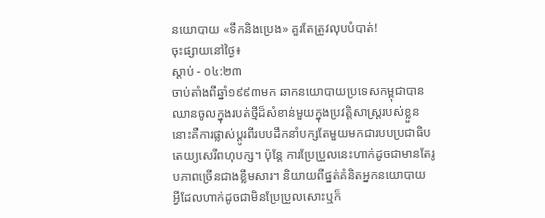នយោបាយ «ទឹកនិងប្រេង» គួរតែត្រូវលុបបំបាត់!
ចុះផ្សាយនៅថ្ងៃ៖
ស្តាប់ - ០៤:២៣
ចាប់តាំងពីឆ្នាំ១៩៩៣មក ឆាកនយោបាយប្រទេសកម្ពុជាបានឈានចូលក្នុងរបត់ថ្មីដ៏សំខាន់មួយក្នុងប្រវត្តិសាស្ត្ររបស់ខ្លួន នោះគឺការផ្លាស់ប្តូរពីរបបដឹកនាំបក្សតែមួយមកជារបបប្រជាធិបតេយ្យសេរីពហុបក្ស។ ប៉ុន្តែ ការប្រែប្រួលនេះហាក់ដូចជាមានតែរូបភាពច្រើនជាងខ្លឹមសារ។ និយាយពីផ្នត់គំនិតអ្នកនយោបាយ អ្វីដែលហាក់ដូចជាមិនប្រែប្រួលសោះឬក៏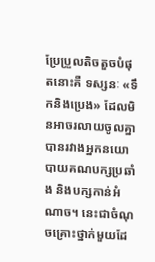ប្រែប្រួលតិចតួចបំផុតនោះគឺ ទស្សនៈ «ទឹកនិងប្រេង» ដែលមិនអាចរលាយចូលគ្នាបានរវាងអ្នកនយោបាយគណបក្សប្រឆាំង និងបក្សកាន់អំណាច។ នេះជាចំណុចគ្រោះថ្នាក់មួយដែ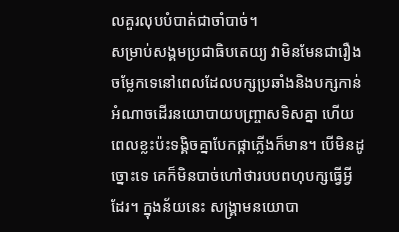លគួរលុបបំបាត់ជាចាំបាច់។
សម្រាប់សង្គមប្រជាធិបតេយ្យ វាមិនមែនជារឿងចម្លែកទេនៅពេលដែលបក្សប្រឆាំងនិងបក្សកាន់អំណាចដើរនយោបាយបញ្ច្រាសទិសគ្នា ហើយពេលខ្លះប៉ះទង្គិចគ្នាបែកផ្កាភ្លើងក៏មាន។ បើមិនដូច្នោះទេ គេក៏មិនបាច់ហៅថារបបពហុបក្សធ្វើអ្វីដែរ។ ក្នុងន័យនេះ សង្គ្រាមនយោបា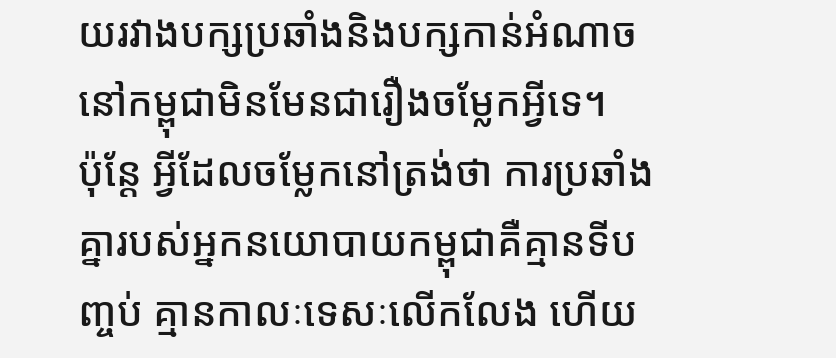យរវាងបក្សប្រឆាំងនិងបក្សកាន់អំណាចនៅកម្ពុជាមិនមែនជារឿងចម្លែកអ្វីទេ។
ប៉ុន្តែ អ្វីដែលចម្លែកនៅត្រង់ថា ការប្រឆាំងគ្នារបស់អ្នកនយោបាយកម្ពុជាគឺគ្មានទីបញ្ចប់ គ្មានកាលៈទេសៈលើកលែង ហើយ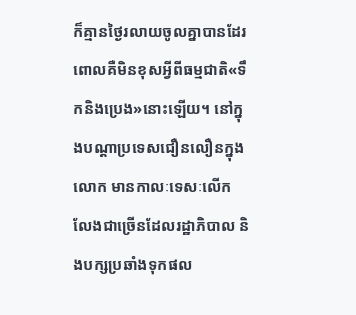ក៏គ្មានថ្ងៃរលាយចូលគ្នាបានដែរ ពោលគឺមិនខុសអ្វីពីធម្មជាតិ«ទឹកនិងប្រេង»នោះឡើយ។ នៅក្នុងបណ្តាប្រទេសជឿនលឿនក្នុងលោក មានកាលៈទេសៈលើកលែងជាច្រើនដែលរដ្ឋាភិបាល និងបក្សប្រឆាំងទុកផល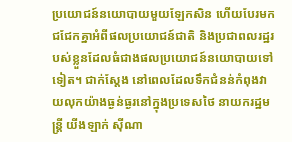ប្រយោជន៍នយោបាយមួយឡែកសិន ហើយបែរមកជជែកគ្នាអំពីផលប្រយោជន៍ជាតិ និងប្រជាពលរដ្ឋរបស់ខ្លួនដែលធំជាងផលប្រយោជន៍នយោបាយទៅទៀត។ ជាក់ស្តែង នៅពេលដែលទឹកជំនន់កំពុងវាយលុកយ៉ាងធ្ងន់ធ្ងរនៅក្នុងប្រទេសថៃ នាយករដ្ឋមន្ត្រី យីងឡាក់ ស៊ីណា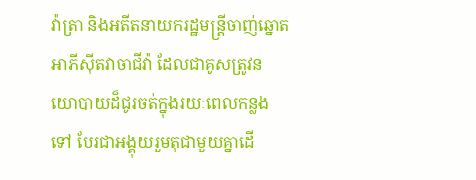វ៉ាត្រា និងអតីតនាយករដ្ឋមន្ត្រីចាញ់ឆ្នោតអាភីស៊ីតវាចាជីវ៉ា ដែលជាគូសត្រូវនយោបាយដ៏ជូរចត់ក្នុងរយៈពេលកន្លងទៅ បែរជាអង្គុយរួមតុជាមួយគ្នាដើ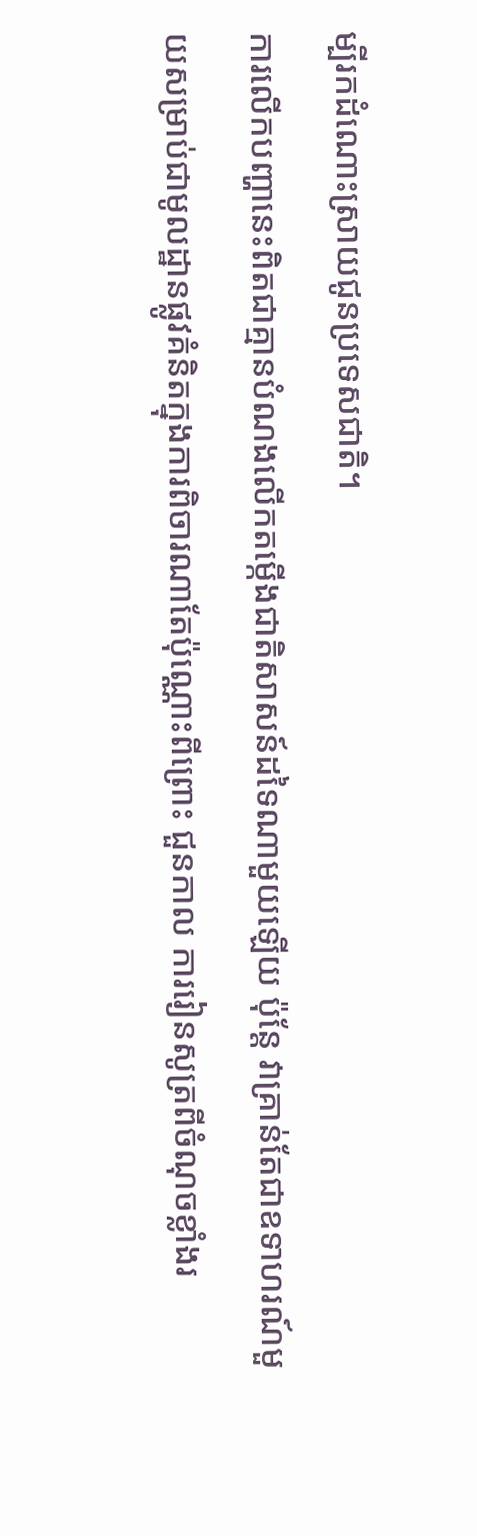ម្បីរកដំណោះស្រាយជូនប្រទេសជាតិ។
ការលើកបញ្ហានេះពិតជាគ្មានបំណងលើកតម្កើងជាតិសាសន៍ដទៃណាមួយឡើយ ប៉ុន្តែ វាគ្រាន់តែជាឧទាហរណ៍មួយសម្រាប់ជាមូលដ្ឋានផ្លូវគំនិតក្នុងការពិចារណាតែប៉ុណ្ណោះពីព្រោះ ជួនកាល ការរៀនសូត្រពីចំណុចខ្លាំងរ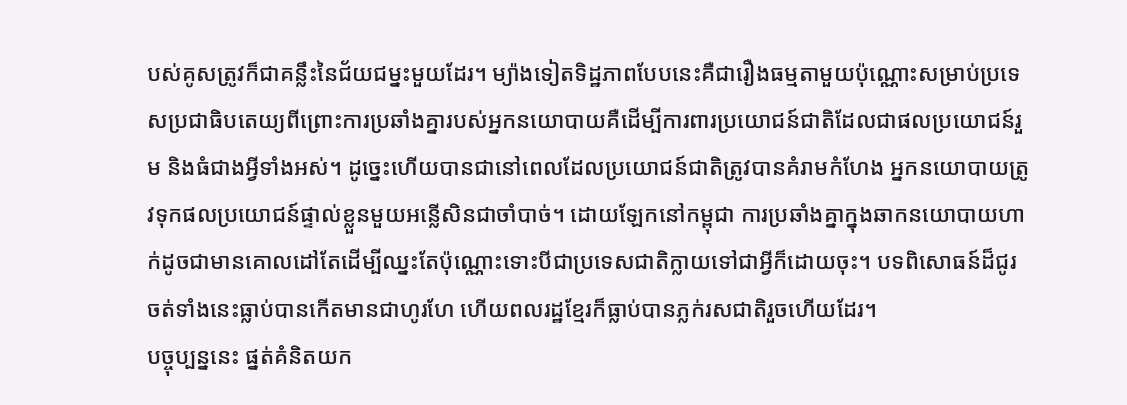បស់គូសត្រូវក៏ជាគន្លឹះនៃជ័យជម្នះមួយដែរ។ ម្យ៉ាងទៀតទិដ្ឋភាពបែបនេះគឺជារឿងធម្មតាមួយប៉ុណ្ណោះសម្រាប់ប្រទេសប្រជាធិបតេយ្យពីព្រោះការប្រឆាំងគ្នារបស់អ្នកនយោបាយគឺដើម្បីការពារប្រយោជន៍ជាតិដែលជាផលប្រយោជន៍រួម និងធំជាងអ្វីទាំងអស់។ ដូច្នេះហើយបានជានៅពេលដែលប្រយោជន៍ជាតិត្រូវបានគំរាមកំហែង អ្នកនយោបាយត្រូវទុកផលប្រយោជន៍ផ្ទាល់ខ្លួនមួយអន្លើសិនជាចាំបាច់។ ដោយឡែកនៅកម្ពុជា ការប្រឆាំងគ្នាក្នុងឆាកនយោបាយហាក់ដូចជាមានគោលដៅតែដើម្បីឈ្នះតែប៉ុណ្ណោះទោះបីជាប្រទេសជាតិក្លាយទៅជាអ្វីក៏ដោយចុះ។ បទពិសោធន៍ដ៏ជូរចត់ទាំងនេះធ្លាប់បានកើតមានជាហូរហែ ហើយពលរដ្ឋខ្មែរក៏ធ្លាប់បានភ្លក់រសជាតិរួចហើយដែរ។
បច្ចុប្បន្ននេះ ផ្នត់គំនិតយក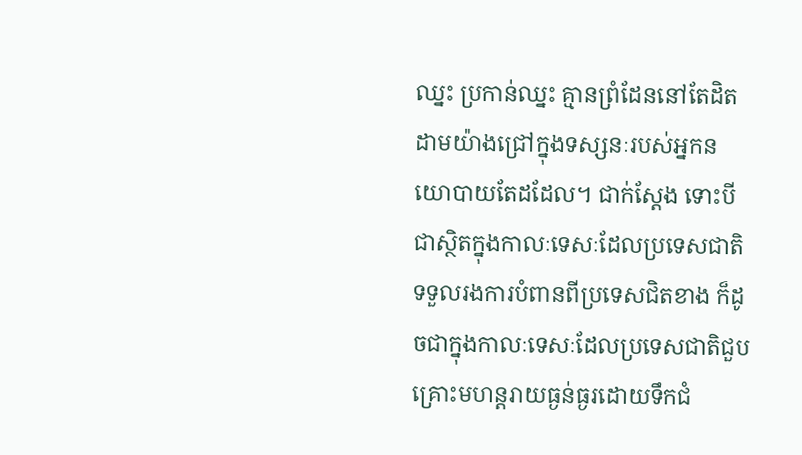ឈ្នះ ប្រកាន់ឈ្នះ គ្មានព្រំដែននៅតែដិតដាមយ៉ាងជ្រៅក្នុងទស្សនៈរបស់អ្នកនយោបាយតែដដែល។ ជាក់ស្តែង ទោះបីជាស្ថិតក្នុងកាលៈទេសៈដែលប្រទេសជាតិទទួលរងការបំពានពីប្រទេសជិតខាង ក៏ដូចជាក្នុងកាលៈទេសៈដែលប្រទេសជាតិជួបគ្រោះមហន្តរាយធ្ងន់ធ្ងរដោយទឹកជំ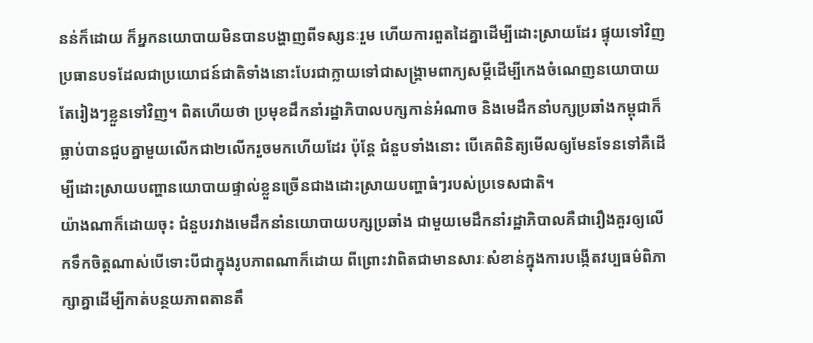នន់ក៏ដោយ ក៏អ្នកនយោបាយមិនបានបង្ហាញពីទស្សនៈរួម ហើយការពួតដៃគ្នាដើម្បីដោះស្រាយដែរ ផ្ទុយទៅវិញ ប្រធានបទដែលជាប្រយោជន៍ជាតិទាំងនោះបែរជាក្លាយទៅជាសង្គ្រាមពាក្យសម្តីដើម្បីកេងចំណេញនយោបាយតែរៀងៗខ្លួនទៅវិញ។ ពិតហើយថា ប្រមុខដឹកនាំរដ្ឋាភិបាលបក្សកាន់អំណាច និងមេដឹកនាំបក្សប្រឆាំងកម្ពុជាក៏ធ្លាប់បានជួបគ្នាមួយលើកជា២លើករួចមកហើយដែរ ប៉ុន្តែ ជំនួបទាំងនោះ បើគេពិនិត្យមើលឲ្យមែនទែនទៅគឺដើម្បីដោះស្រាយបញ្ហានយោបាយផ្ទាល់ខ្លួនច្រើនជាងដោះស្រាយបញ្ហាធំៗរបស់ប្រទេសជាតិ។
យ៉ាងណាក៏ដោយចុះ ជំនួបរវាងមេដឹកនាំនយោបាយបក្សប្រឆាំង ជាមួយមេដឹកនាំរដ្ឋាភិបាលគឺជារឿងគួរឲ្យលើកទឹកចិត្តណាស់បើទោះបីជាក្នុងរូបភាពណាក៏ដោយ ពីព្រោះវាពិតជាមានសារៈសំខាន់ក្នុងការបង្កើតវប្បធម៌ពិភាក្សាគ្នាដើម្បីកាត់បន្ថយភាពតានតឹ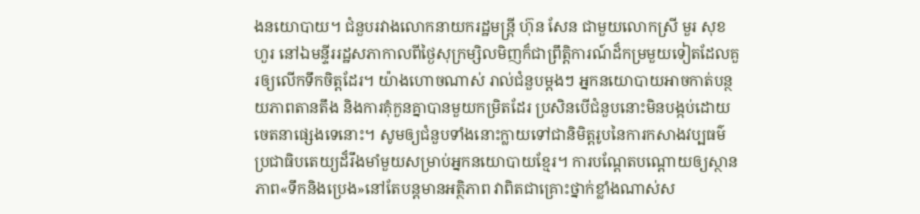ងនយោបាយ។ ជំនួបរវាងលោកនាយករដ្ឋមន្ត្រី ហ៊ុន សែន ជាមួយលោកស្រី មួរ សុខហួរ នៅឯមន្ទីររដ្ឋសភាកាលពីថ្ងៃសុក្រម្សិលមិញក៏ជាព្រឹត្តិការណ៍ដ៏កម្រមួយទៀតដែលគួរឲ្យលើកទឹកចិត្តដែរ។ យ៉ាងហោចណាស់ រាល់ជំនួបម្តងៗ អ្នកនយោបាយអាចកាត់បន្ថយភាពតានតឹង និងការគុំកួនគ្នាបានមួយកម្រិតដែរ ប្រសិនបើជំនួបនោះមិនបង្កប់ដោយចេតនាផ្សេងទេនោះ។ សូមឲ្យជំនួបទាំងនោះក្លាយទៅជានិមិត្តរូបនៃការកសាងវប្បធម៌ប្រជាធិបតេយ្យដ៏រឹងមាំមួយសម្រាប់អ្នកនយោបាយខ្មែរ។ ការបណ្តែតបណ្តោយឲ្យស្ថានភាព«ទឹកនិងប្រេង»នៅតែបន្តមានអត្ថិភាព វាពិតជាគ្រោះថ្នាក់ខ្លាំងណាស់ស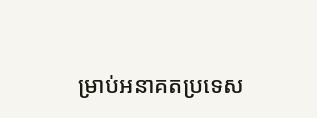ម្រាប់អនាគតប្រទេស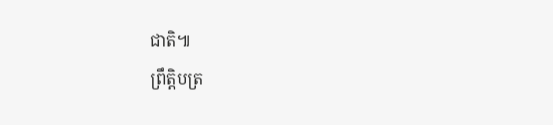ជាតិ៕
ព្រឹត្តិបត្រ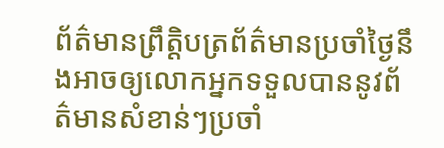ព័ត៌មានព្រឹត្តិបត្រព័ត៌មានប្រចាំថ្ងៃនឹងអាចឲ្យលោកអ្នកទទួលបាននូវព័ត៌មានសំខាន់ៗប្រចាំ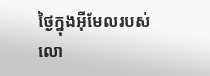ថ្ងៃក្នុងអ៊ីមែលរបស់លោ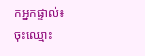កអ្នកផ្ទាល់៖
ចុះឈ្មោះ